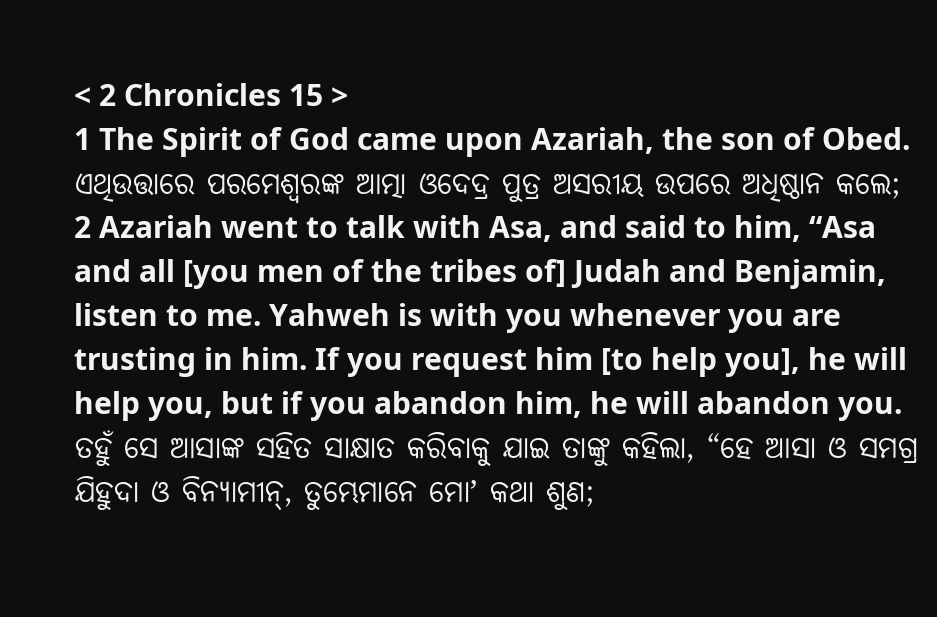< 2 Chronicles 15 >
1 The Spirit of God came upon Azariah, the son of Obed.
ଏଥିଉତ୍ତାରେ ପରମେଶ୍ୱରଙ୍କ ଆତ୍ମା ଓଦେଦ୍ର ପୁତ୍ର ଅସରୀୟ ଉପରେ ଅଧିଷ୍ଠାନ କଲେ;
2 Azariah went to talk with Asa, and said to him, “Asa and all [you men of the tribes of] Judah and Benjamin, listen to me. Yahweh is with you whenever you are trusting in him. If you request him [to help you], he will help you, but if you abandon him, he will abandon you.
ତହୁଁ ସେ ଆସାଙ୍କ ସହିତ ସାକ୍ଷାତ କରିବାକୁ ଯାଇ ତାଙ୍କୁ କହିଲା, “ହେ ଆସା ଓ ସମଗ୍ର ଯିହୁଦା ଓ ବିନ୍ୟାମୀନ୍, ତୁମ୍ଭେମାନେ ମୋʼ କଥା ଶୁଣ;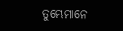ତୁମ୍ଭେମାନେ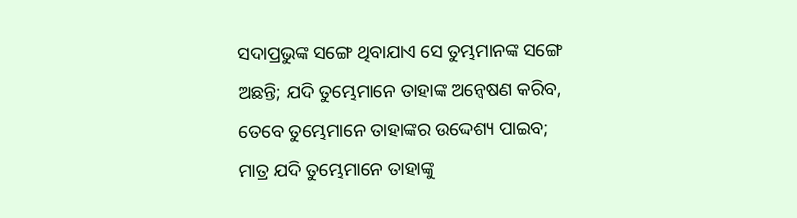ସଦାପ୍ରଭୁଙ୍କ ସଙ୍ଗେ ଥିବାଯାଏ ସେ ତୁମ୍ଭମାନଙ୍କ ସଙ୍ଗେ ଅଛନ୍ତି; ଯଦି ତୁମ୍ଭେମାନେ ତାହାଙ୍କ ଅନ୍ୱେଷଣ କରିବ, ତେବେ ତୁମ୍ଭେମାନେ ତାହାଙ୍କର ଉଦ୍ଦେଶ୍ୟ ପାଇବ; ମାତ୍ର ଯଦି ତୁମ୍ଭେମାନେ ତାହାଙ୍କୁ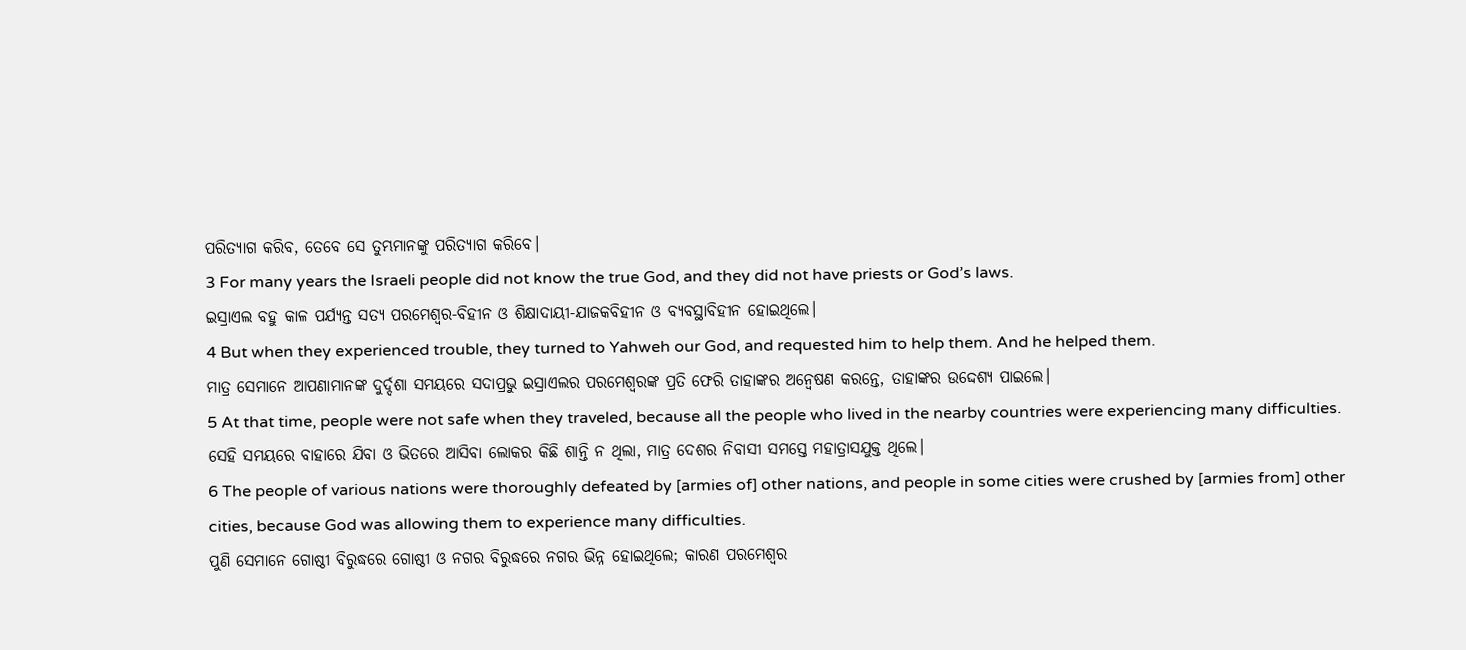ପରିତ୍ୟାଗ କରିବ, ତେବେ ସେ ତୁମ୍ଭମାନଙ୍କୁ ପରିତ୍ୟାଗ କରିବେ।
3 For many years the Israeli people did not know the true God, and they did not have priests or God’s laws.
ଇସ୍ରାଏଲ ବହୁ କାଳ ପର୍ଯ୍ୟନ୍ତ ସତ୍ୟ ପରମେଶ୍ୱର-ବିହୀନ ଓ ଶିକ୍ଷାଦାୟୀ-ଯାଜକବିହୀନ ଓ ବ୍ୟବସ୍ଥାବିହୀନ ହୋଇଥିଲେ।
4 But when they experienced trouble, they turned to Yahweh our God, and requested him to help them. And he helped them.
ମାତ୍ର ସେମାନେ ଆପଣାମାନଙ୍କ ଦୁର୍ଦ୍ଦଶା ସମୟରେ ସଦାପ୍ରଭୁ ଇସ୍ରାଏଲର ପରମେଶ୍ୱରଙ୍କ ପ୍ରତି ଫେରି ତାହାଙ୍କର ଅନ୍ୱେଷଣ କରନ୍ତେ, ତାହାଙ୍କର ଉଦ୍ଦେଶ୍ୟ ପାଇଲେ।
5 At that time, people were not safe when they traveled, because all the people who lived in the nearby countries were experiencing many difficulties.
ସେହି ସମୟରେ ବାହାରେ ଯିବା ଓ ଭିତରେ ଆସିବା ଲୋକର କିଛି ଶାନ୍ତି ନ ଥିଲା, ମାତ୍ର ଦେଶର ନିବାସୀ ସମସ୍ତେ ମହାତ୍ରାସଯୁକ୍ତ ଥିଲେ।
6 The people of various nations were thoroughly defeated by [armies of] other nations, and people in some cities were crushed by [armies from] other cities, because God was allowing them to experience many difficulties.
ପୁଣି ସେମାନେ ଗୋଷ୍ଠୀ ବିରୁଦ୍ଧରେ ଗୋଷ୍ଠୀ ଓ ନଗର ବିରୁଦ୍ଧରେ ନଗର ଭିନ୍ନ ହୋଇଥିଲେ; କାରଣ ପରମେଶ୍ୱର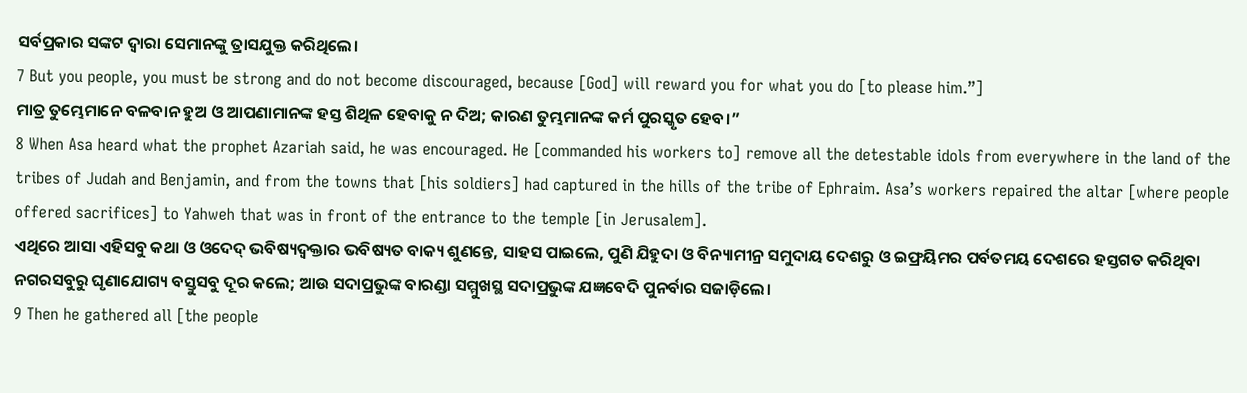ସର୍ବପ୍ରକାର ସଙ୍କଟ ଦ୍ୱାରା ସେମାନଙ୍କୁ ତ୍ରାସଯୁକ୍ତ କରିଥିଲେ।
7 But you people, you must be strong and do not become discouraged, because [God] will reward you for what you do [to please him.”]
ମାତ୍ର ତୁମ୍ଭେମାନେ ବଳବାନ ହୁଅ ଓ ଆପଣାମାନଙ୍କ ହସ୍ତ ଶିଥିଳ ହେବାକୁ ନ ଦିଅ; କାରଣ ତୁମ୍ଭମାନଙ୍କ କର୍ମ ପୁରସ୍କୃତ ହେବ।”
8 When Asa heard what the prophet Azariah said, he was encouraged. He [commanded his workers to] remove all the detestable idols from everywhere in the land of the tribes of Judah and Benjamin, and from the towns that [his soldiers] had captured in the hills of the tribe of Ephraim. Asa’s workers repaired the altar [where people offered sacrifices] to Yahweh that was in front of the entrance to the temple [in Jerusalem].
ଏଥିରେ ଆସା ଏହିସବୁ କଥା ଓ ଓଦେଦ୍ ଭବିଷ୍ୟଦ୍ବକ୍ତାର ଭବିଷ୍ୟତ ବାକ୍ୟ ଶୁଣନ୍ତେ, ସାହସ ପାଇଲେ, ପୁଣି ଯିହୁଦା ଓ ବିନ୍ୟାମୀନ୍ର ସମୁଦାୟ ଦେଶରୁ ଓ ଇଫ୍ରୟିମର ପର୍ବତମୟ ଦେଶରେ ହସ୍ତଗତ କରିଥିବା ନଗରସବୁରୁ ଘୃଣାଯୋଗ୍ୟ ବସ୍ତୁସବୁ ଦୂର କଲେ; ଆଉ ସଦାପ୍ରଭୁଙ୍କ ବାରଣ୍ଡା ସମ୍ମୁଖସ୍ଥ ସଦାପ୍ରଭୁଙ୍କ ଯଜ୍ଞବେଦି ପୁନର୍ବାର ସଜାଡ଼ିଲେ।
9 Then he gathered all [the people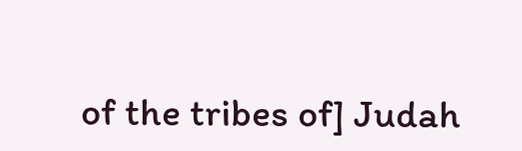of the tribes of] Judah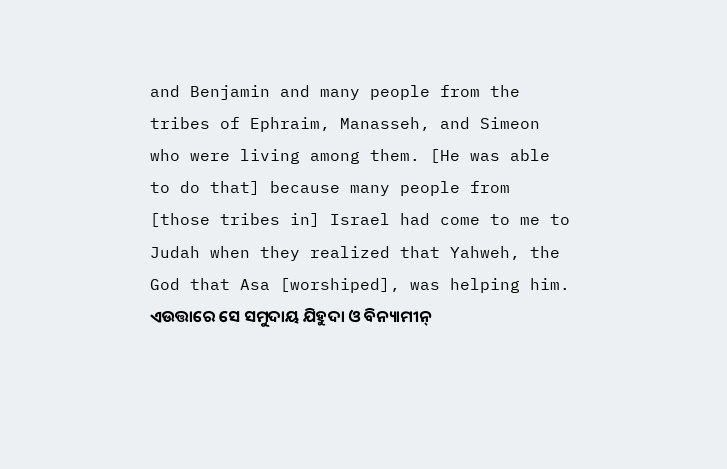and Benjamin and many people from the tribes of Ephraim, Manasseh, and Simeon who were living among them. [He was able to do that] because many people from [those tribes in] Israel had come to me to Judah when they realized that Yahweh, the God that Asa [worshiped], was helping him.
ଏଉତ୍ତାରେ ସେ ସମୁଦାୟ ଯିହୁଦା ଓ ବିନ୍ୟାମୀନ୍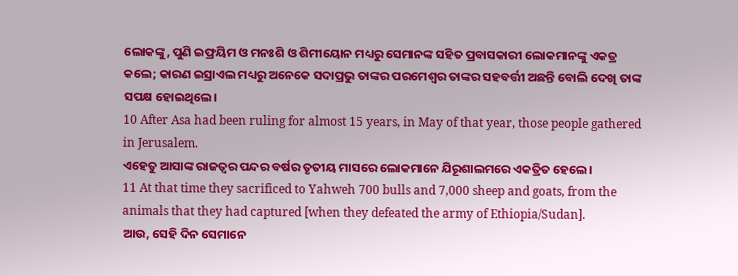ଲୋକଙ୍କୁ, ପୁଣି ଇଫ୍ରୟିମ ଓ ମନଃଶି ଓ ଶିମୀୟୋନ ମଧ୍ୟରୁ ସେମାନଙ୍କ ସହିତ ପ୍ରବାସକାରୀ ଲୋକମାନଙ୍କୁ ଏକତ୍ର କଲେ; କାରଣ ଇସ୍ରାଏଲ ମଧ୍ୟରୁ ଅନେକେ ସଦାପ୍ରଭୁ ତାଙ୍କର ପରମେଶ୍ୱର ତାଙ୍କର ସହବର୍ତ୍ତୀ ଅଛନ୍ତି ବୋଲି ଦେଖି ତାଙ୍କ ସପକ୍ଷ ହୋଇଥିଲେ।
10 After Asa had been ruling for almost 15 years, in May of that year, those people gathered in Jerusalem.
ଏହେତୁ ଆସାଙ୍କ ରାଜତ୍ଵର ପନ୍ଦର ବର୍ଷର ତୃତୀୟ ମାସରେ ଲୋକମାନେ ଯିରୂଶାଲମରେ ଏକତ୍ରିତ ହେଲେ।
11 At that time they sacrificed to Yahweh 700 bulls and 7,000 sheep and goats, from the animals that they had captured [when they defeated the army of Ethiopia/Sudan].
ଆଉ, ସେହି ଦିନ ସେମାନେ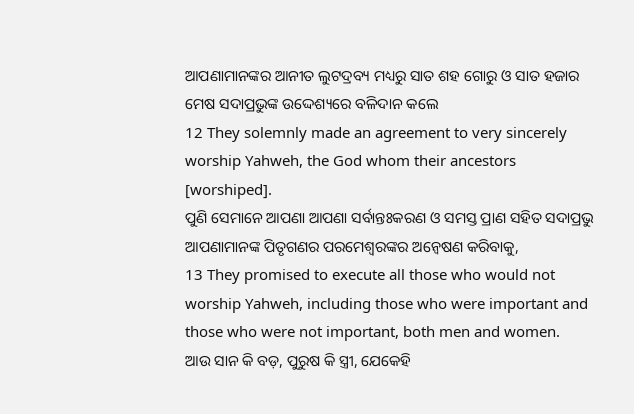ଆପଣାମାନଙ୍କର ଆନୀତ ଲୁଟଦ୍ରବ୍ୟ ମଧ୍ୟରୁ ସାତ ଶହ ଗୋରୁ ଓ ସାତ ହଜାର ମେଷ ସଦାପ୍ରଭୁଙ୍କ ଉଦ୍ଦେଶ୍ୟରେ ବଳିଦାନ କଲେ
12 They solemnly made an agreement to very sincerely worship Yahweh, the God whom their ancestors [worshiped].
ପୁଣି ସେମାନେ ଆପଣା ଆପଣା ସର୍ବାନ୍ତଃକରଣ ଓ ସମସ୍ତ ପ୍ରାଣ ସହିତ ସଦାପ୍ରଭୁ ଆପଣାମାନଙ୍କ ପିତୃଗଣର ପରମେଶ୍ୱରଙ୍କର ଅନ୍ୱେଷଣ କରିବାକୁ,
13 They promised to execute all those who would not worship Yahweh, including those who were important and those who were not important, both men and women.
ଆଉ ସାନ କି ବଡ଼, ପୁରୁଷ କି ସ୍ତ୍ରୀ, ଯେକେହି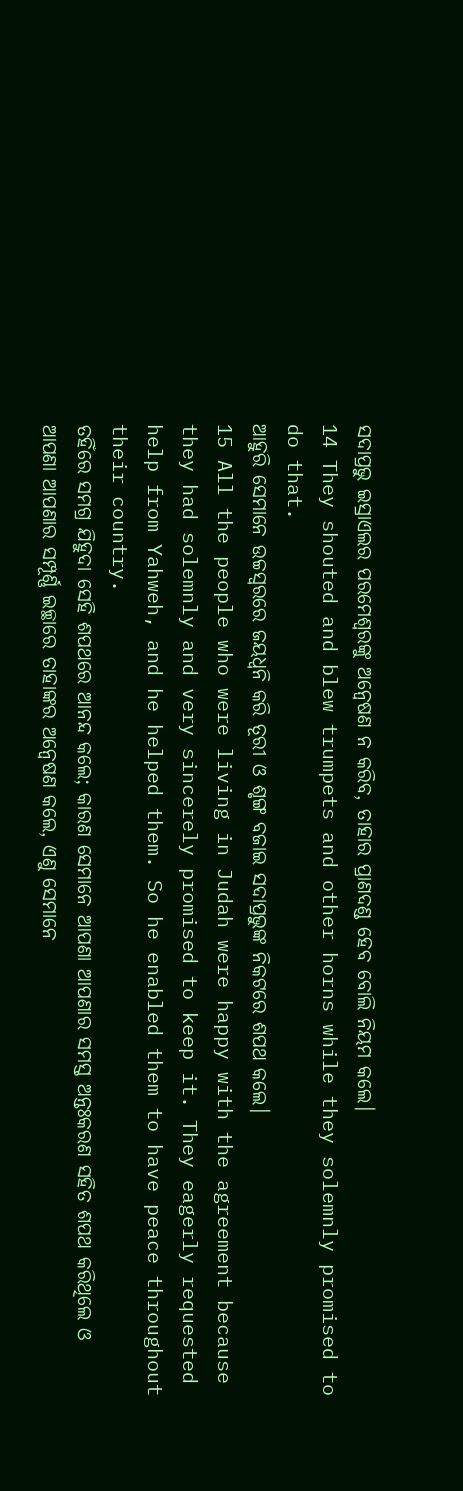ସଦାପ୍ରଭୁ ଇସ୍ରାଏଲର ପରମେଶ୍ୱରଙ୍କୁ ଅନ୍ୱେଷଣ ନ କରିବ, ତାହାର ପ୍ରାଣଦଣ୍ଡ ହେବ ବୋଲି ନିୟମ କଲେ।
14 They shouted and blew trumpets and other horns while they solemnly promised to do that.
ଆହୁରି ସେମାନେ ଉଚ୍ଚସ୍ୱରରେ ଜୟଧ୍ୱନି କରି ତୂରୀ ଓ ଶୃଙ୍ଗ ବଜାଇ ସଦାପ୍ରଭୁଙ୍କ ନିକଟରେ ଶପଥ କଲେ।
15 All the people who were living in Judah were happy with the agreement because they had solemnly and very sincerely promised to keep it. They eagerly requested help from Yahweh, and he helped them. So he enabled them to have peace throughout their country.
ତହିଁରେ ସମଗ୍ର ଯିହୁଦା ସେହି ଶପଥରେ ଆନନ୍ଦ କଲେ; କାରଣ ସେମାନେ ଆପଣା ଆପଣାର ସମସ୍ତ ଅନ୍ତଃକରଣ ସହିତ ଶପଥ କରିଥିଲେ ଓ ଆପଣା ଆପଣାର ସମ୍ପୂର୍ଣ୍ଣ ଇଚ୍ଛାରେ ତାହାଙ୍କର ଅନ୍ୱେଷଣ କଲେ, ଏଣୁ ସେମାନେ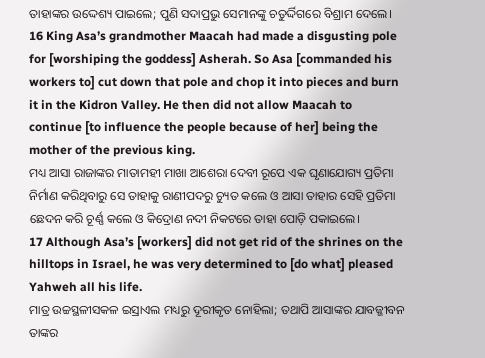ତାହାଙ୍କର ଉଦ୍ଦେଶ୍ୟ ପାଇଲେ; ପୁଣି ସଦାପ୍ରଭୁ ସେମାନଙ୍କୁ ଚତୁର୍ଦ୍ଦିଗରେ ବିଶ୍ରାମ ଦେଲେ।
16 King Asa’s grandmother Maacah had made a disgusting pole for [worshiping the goddess] Asherah. So Asa [commanded his workers to] cut down that pole and chop it into pieces and burn it in the Kidron Valley. He then did not allow Maacah to continue [to influence the people because of her] being the mother of the previous king.
ମଧ୍ୟ ଆସା ରାଜାଙ୍କର ମାତାମହୀ ମାଖା ଆଶେରା ଦେବୀ ରୂପେ ଏକ ଘୃଣାଯୋଗ୍ୟ ପ୍ରତିମା ନିର୍ମାଣ କରିଥିବାରୁ ସେ ତାହାକୁ ରାଣୀପଦରୁ ଚ୍ୟୁତ କଲେ ଓ ଆସା ତାହାର ସେହି ପ୍ରତିମା ଛେଦନ କରି ଚୂର୍ଣ୍ଣ କଲେ ଓ କିଦ୍ରୋଣ ନଦୀ ନିକଟରେ ତାହା ପୋଡ଼ି ପକାଇଲେ।
17 Although Asa’s [workers] did not get rid of the shrines on the hilltops in Israel, he was very determined to [do what] pleased Yahweh all his life.
ମାତ୍ର ଉଚ୍ଚସ୍ଥଳୀସକଳ ଇସ୍ରାଏଲ ମଧ୍ୟରୁ ଦୂରୀକୃତ ନୋହିଲା; ତଥାପି ଆସାଙ୍କର ଯାବଜ୍ଜୀବନ ତାଙ୍କର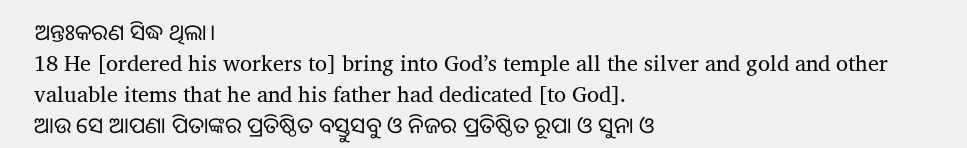ଅନ୍ତଃକରଣ ସିଦ୍ଧ ଥିଲା।
18 He [ordered his workers to] bring into God’s temple all the silver and gold and other valuable items that he and his father had dedicated [to God].
ଆଉ ସେ ଆପଣା ପିତାଙ୍କର ପ୍ରତିଷ୍ଠିତ ବସ୍ତୁସବୁ ଓ ନିଜର ପ୍ରତିଷ୍ଠିତ ରୂପା ଓ ସୁନା ଓ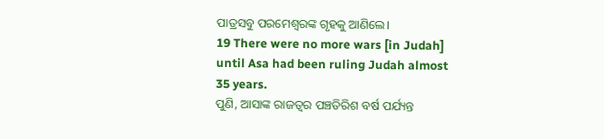ପାତ୍ରସବୁ ପରମେଶ୍ୱରଙ୍କ ଗୃହକୁ ଆଣିଲେ।
19 There were no more wars [in Judah] until Asa had been ruling Judah almost 35 years.
ପୁଣି, ଆସାଙ୍କ ରାଜତ୍ଵର ପଞ୍ଚତିରିଶ ବର୍ଷ ପର୍ଯ୍ୟନ୍ତ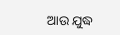ଆଉ ଯୁଦ୍ଧ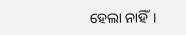ହେଲା ନାହିଁ।